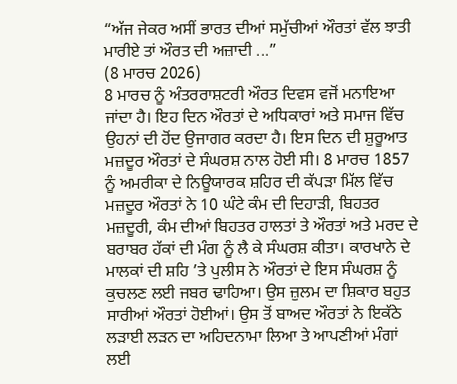“ਅੱਜ ਜੇਕਰ ਅਸੀਂ ਭਾਰਤ ਦੀਆਂ ਸਮੁੱਚੀਆਂ ਔਰਤਾਂ ਵੱਲ ਝਾਤੀ ਮਾਰੀਏ ਤਾਂ ਔਰਤ ਦੀ ਅਜ਼ਾਦੀ ...”
(8 ਮਾਰਚ 2026)
8 ਮਾਰਚ ਨੂੰ ਅੰਤਰਰਾਸ਼ਟਰੀ ਔਰਤ ਦਿਵਸ ਵਜੋਂ ਮਨਾਇਆ ਜਾਂਦਾ ਹੈ। ਇਹ ਦਿਨ ਔਰਤਾਂ ਦੇ ਅਧਿਕਾਰਾਂ ਅਤੇ ਸਮਾਜ ਵਿੱਚ ਉਹਨਾਂ ਦੀ ਹੋਂਦ ਉਜਾਗਰ ਕਰਦਾ ਹੈ। ਇਸ ਦਿਨ ਦੀ ਸ਼ੁਰੂਆਤ ਮਜ਼ਦੂਰ ਔਰਤਾਂ ਦੇ ਸੰਘਰਸ਼ ਨਾਲ ਹੋਈ ਸੀ। 8 ਮਾਰਚ 1857 ਨੂੰ ਅਮਰੀਕਾ ਦੇ ਨਿਊਯਾਰਕ ਸ਼ਹਿਰ ਦੀ ਕੱਪੜਾ ਮਿੱਲ ਵਿੱਚ ਮਜ਼ਦੂਰ ਔਰਤਾਂ ਨੇ 10 ਘੰਟੇ ਕੰਮ ਦੀ ਦਿਹਾੜੀ, ਬਿਹਤਰ ਮਜ਼ਦੂਰੀ, ਕੰਮ ਦੀਆਂ ਬਿਹਤਰ ਹਾਲਤਾਂ ਤੇ ਔਰਤਾਂ ਅਤੇ ਮਰਦ ਦੇ ਬਰਾਬਰ ਹੱਕਾਂ ਦੀ ਮੰਗ ਨੂੰ ਲੈ ਕੇ ਸੰਘਰਸ਼ ਕੀਤਾ। ਕਾਰਖਾਨੇ ਦੇ ਮਾਲਕਾਂ ਦੀ ਸ਼ਹਿ ’ਤੇ ਪੁਲੀਸ ਨੇ ਔਰਤਾਂ ਦੇ ਇਸ ਸੰਘਰਸ਼ ਨੂੰ ਕੁਚਲਣ ਲਈ ਜਬਰ ਢਾਹਿਆ। ਉਸ ਜ਼ੁਲਮ ਦਾ ਸ਼ਿਕਾਰ ਬਹੁਤ ਸਾਰੀਆਂ ਔਰਤਾਂ ਹੋਈਆਂ। ਉਸ ਤੋਂ ਬਾਅਦ ਔਰਤਾਂ ਨੇ ਇਕੱਠੇ ਲੜਾਈ ਲੜਨ ਦਾ ਅਹਿਦਨਾਮਾ ਲਿਆ ਤੇ ਆਪਣੀਆਂ ਮੰਗਾਂ ਲਈ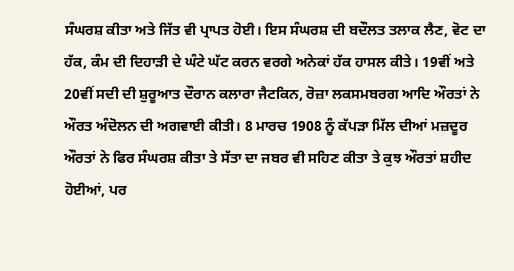ਸੰਘਰਸ਼ ਕੀਤਾ ਅਤੇ ਜਿੱਤ ਵੀ ਪ੍ਰਾਪਤ ਹੋਈ। ਇਸ ਸੰਘਰਸ਼ ਦੀ ਬਦੌਲਤ ਤਲਾਕ ਲੈਣ, ਵੋਟ ਦਾ ਹੱਕ, ਕੰਮ ਦੀ ਦਿਹਾੜੀ ਦੇ ਘੰਟੇ ਘੱਟ ਕਰਨ ਵਰਗੇ ਅਨੇਕਾਂ ਹੱਕ ਹਾਸਲ ਕੀਤੇ। 19ਵੀਂ ਅਤੇ 20ਵੀਂ ਸਦੀ ਦੀ ਸ਼ੁਰੂਆਤ ਦੌਰਾਨ ਕਲਾਰਾ ਜੈਟਕਿਨ, ਰੋਜ਼ਾ ਲਕਸਮਬਰਗ ਆਦਿ ਔਰਤਾਂ ਨੇ ਔਰਤ ਅੰਦੋਲਨ ਦੀ ਅਗਵਾਈ ਕੀਤੀ। 8 ਮਾਰਚ 1908 ਨੂੰ ਕੱਪੜਾ ਮਿੱਲ ਦੀਆਂ ਮਜ਼ਦੂਰ ਔਰਤਾਂ ਨੇ ਫਿਰ ਸੰਘਰਸ਼ ਕੀਤਾ ਤੇ ਸੱਤਾ ਦਾ ਜਬਰ ਵੀ ਸਹਿਣ ਕੀਤਾ ਤੇ ਕੁਝ ਔਰਤਾਂ ਸ਼ਹੀਦ ਹੋਈਆਂ, ਪਰ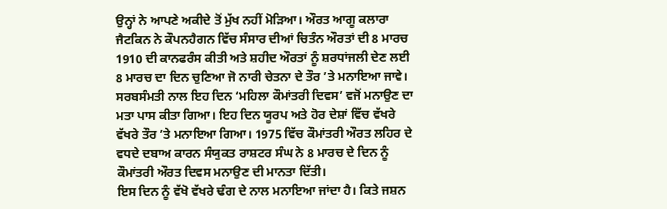ਉਨ੍ਹਾਂ ਨੇ ਆਪਣੇ ਅਕੀਦੇ ਤੋਂ ਮੁੱਖ ਨਹੀਂ ਮੋੜਿਆ। ਔਰਤ ਆਗੂ ਕਲਾਰਾ ਜੈਟਕਿਨ ਨੇ ਕੌਪਨਹੈਗਨ ਵਿੱਚ ਸੰਸਾਰ ਦੀਆਂ ਚਿਤੰਨ ਔਰਤਾਂ ਦੀ 8 ਮਾਰਚ 1910 ਦੀ ਕਾਨਫਰੰਸ ਕੀਤੀ ਅਤੇ ਸ਼ਹੀਦ ਔਰਤਾਂ ਨੂੰ ਸ਼ਰਧਾਂਜਲੀ ਦੇਣ ਲਈ 8 ਮਾਰਚ ਦਾ ਦਿਨ ਚੁਣਿਆ ਜੋ ਨਾਰੀ ਚੇਤਨਾ ਦੇ ਤੌਰ ’ਤੇ ਮਨਾਇਆ ਜਾਵੇ। ਸਰਬਸੰਮਤੀ ਨਾਲ ਇਹ ਦਿਨ ‘ਮਹਿਲਾ ਕੌਮਾਂਤਰੀ ਦਿਵਸ’ ਵਜੋਂ ਮਨਾਉਣ ਦਾ ਮਤਾ ਪਾਸ ਕੀਤਾ ਗਿਆ। ਇਹ ਦਿਨ ਯੂਰਪ ਅਤੇ ਹੋਰ ਦੇਸ਼ਾਂ ਵਿੱਚ ਵੱਖਰੇ ਵੱਖਰੇ ਤੌਰ ’ਤੇ ਮਨਾਇਆ ਗਿਆ। 1975 ਵਿੱਚ ਕੌਮਾਂਤਰੀ ਔਰਤ ਲਹਿਰ ਦੇ ਵਧਦੇ ਦਬਾਅ ਕਾਰਨ ਸੰਯੁਕਤ ਰਾਸ਼ਟਰ ਸੰਘ ਨੇ 8 ਮਾਰਚ ਦੇ ਦਿਨ ਨੂੰ ਕੌਮਾਂਤਰੀ ਔਰਤ ਦਿਵਸ ਮਨਾਉਣ ਦੀ ਮਾਨਤਾ ਦਿੱਤੀ।
ਇਸ ਦਿਨ ਨੂੰ ਵੱਖੋ ਵੱਖਰੇ ਢੰਗ ਦੇ ਨਾਲ ਮਨਾਇਆ ਜਾਂਦਾ ਹੈ। ਕਿਤੇ ਜਸ਼ਨ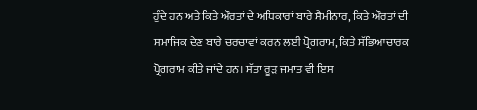ਹੁੰਦੇ ਹਨ ਅਤੇ ਕਿਤੇ ਔਰਤਾਂ ਦੇ ਅਧਿਕਾਰਾਂ ਬਾਰੇ ਸੈਮੀਨਾਰ, ਕਿਤੇ ਔਰਤਾਂ ਦੀ ਸਮਾਜਿਕ ਦੇਣ ਬਾਰੇ ਚਰਚਾਵਾਂ ਕਰਨ ਲਈ ਪ੍ਰੋਗਰਾਮ, ਕਿਤੇ ਸੱਭਿਆਚਾਰਕ ਪ੍ਰੋਗਰਾਮ ਕੀਤੇ ਜਾਂਦੇ ਹਨ। ਸੱਤਾ ਰੂੜ ਜਮਾਤ ਵੀ ਇਸ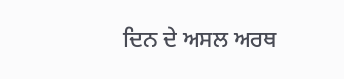ਦਿਨ ਦੇ ਅਸਲ ਅਰਥ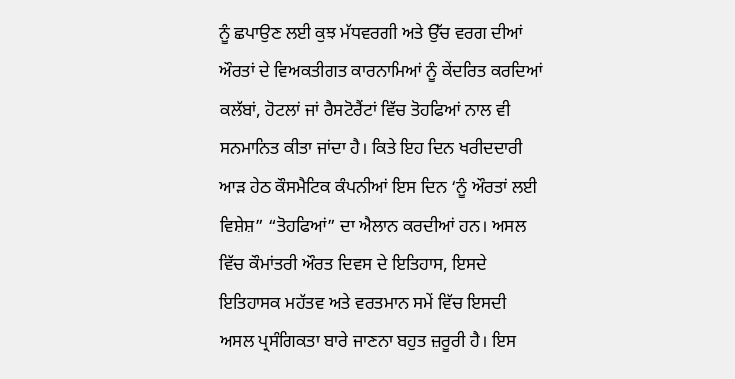ਨੂੰ ਛਪਾਉਣ ਲਈ ਕੁਝ ਮੱਧਵਰਗੀ ਅਤੇ ਉੱਚ ਵਰਗ ਦੀਆਂ ਔਰਤਾਂ ਦੇ ਵਿਅਕਤੀਗਤ ਕਾਰਨਾਮਿਆਂ ਨੂੰ ਕੇਂਦਰਿਤ ਕਰਦਿਆਂ ਕਲੱਬਾਂ, ਹੋਟਲਾਂ ਜਾਂ ਰੈਸਟੋਰੈਂਟਾਂ ਵਿੱਚ ਤੋਹਫਿਆਂ ਨਾਲ ਵੀ ਸਨਮਾਨਿਤ ਕੀਤਾ ਜਾਂਦਾ ਹੈ। ਕਿਤੇ ਇਹ ਦਿਨ ਖਰੀਦਦਾਰੀ ਆੜ ਹੇਠ ਕੌਸਮੈਟਿਕ ਕੰਪਨੀਆਂ ਇਸ ਦਿਨ ‘ਨੂੰ ਔਰਤਾਂ ਲਈ ਵਿਸ਼ੇਸ਼” “ਤੋਹਫਿਆਂ” ਦਾ ਐਲਾਨ ਕਰਦੀਆਂ ਹਨ। ਅਸਲ ਵਿੱਚ ਕੌਮਾਂਤਰੀ ਔਰਤ ਦਿਵਸ ਦੇ ਇਤਿਹਾਸ, ਇਸਦੇ ਇਤਿਹਾਸਕ ਮਹੱਤਵ ਅਤੇ ਵਰਤਮਾਨ ਸਮੇਂ ਵਿੱਚ ਇਸਦੀ ਅਸਲ ਪ੍ਰਸੰਗਿਕਤਾ ਬਾਰੇ ਜਾਣਨਾ ਬਹੁਤ ਜ਼ਰੂਰੀ ਹੈ। ਇਸ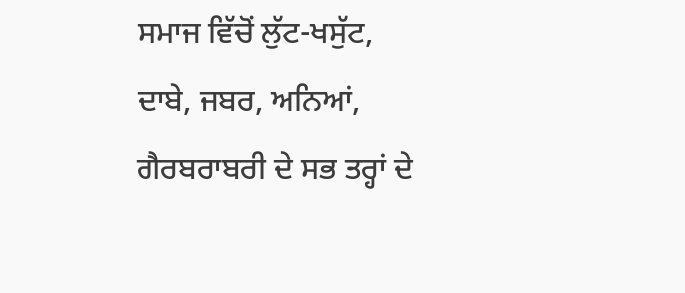ਸਮਾਜ ਵਿੱਚੋਂ ਲੁੱਟ-ਖਸੁੱਟ, ਦਾਬੇ, ਜਬਰ, ਅਨਿਆਂ, ਗੈਰਬਰਾਬਰੀ ਦੇ ਸਭ ਤਰ੍ਹਾਂ ਦੇ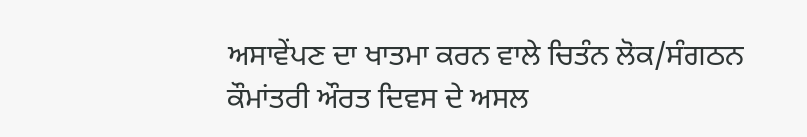ਅਸਾਵੇਂਪਣ ਦਾ ਖਾਤਮਾ ਕਰਨ ਵਾਲੇ ਚਿਤੰਨ ਲੋਕ/ਸੰਗਠਨ ਕੌਮਾਂਤਰੀ ਔਰਤ ਦਿਵਸ ਦੇ ਅਸਲ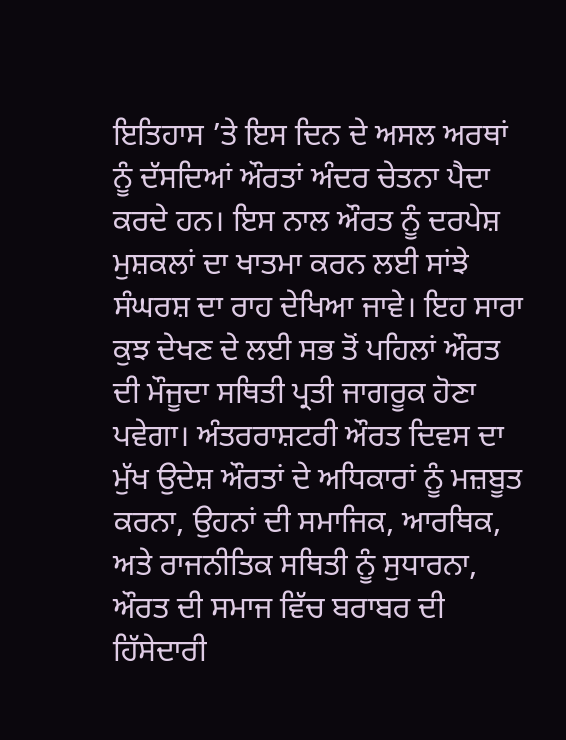ਇਤਿਹਾਸ ’ਤੇ ਇਸ ਦਿਨ ਦੇ ਅਸਲ ਅਰਥਾਂ ਨੂੰ ਦੱਸਦਿਆਂ ਔਰਤਾਂ ਅੰਦਰ ਚੇਤਨਾ ਪੈਦਾ ਕਰਦੇ ਹਨ। ਇਸ ਨਾਲ ਔਰਤ ਨੂੰ ਦਰਪੇਸ਼ ਮੁਸ਼ਕਲਾਂ ਦਾ ਖਾਤਮਾ ਕਰਨ ਲਈ ਸਾਂਝੇ ਸੰਘਰਸ਼ ਦਾ ਰਾਹ ਦੇਖਿਆ ਜਾਵੇ। ਇਹ ਸਾਰਾ ਕੁਝ ਦੇਖਣ ਦੇ ਲਈ ਸਭ ਤੋਂ ਪਹਿਲਾਂ ਔਰਤ ਦੀ ਮੌਜੂਦਾ ਸਥਿਤੀ ਪ੍ਰਤੀ ਜਾਗਰੂਕ ਹੋਣਾ ਪਵੇਗਾ। ਅੰਤਰਰਾਸ਼ਟਰੀ ਔਰਤ ਦਿਵਸ ਦਾ ਮੁੱਖ ਉਦੇਸ਼ ਔਰਤਾਂ ਦੇ ਅਧਿਕਾਰਾਂ ਨੂੰ ਮਜ਼ਬੂਤ ਕਰਨਾ, ਉਹਨਾਂ ਦੀ ਸਮਾਜਿਕ, ਆਰਥਿਕ, ਅਤੇ ਰਾਜਨੀਤਿਕ ਸਥਿਤੀ ਨੂੰ ਸੁਧਾਰਨਾ, ਔਰਤ ਦੀ ਸਮਾਜ ਵਿੱਚ ਬਰਾਬਰ ਦੀ ਹਿੱਸੇਦਾਰੀ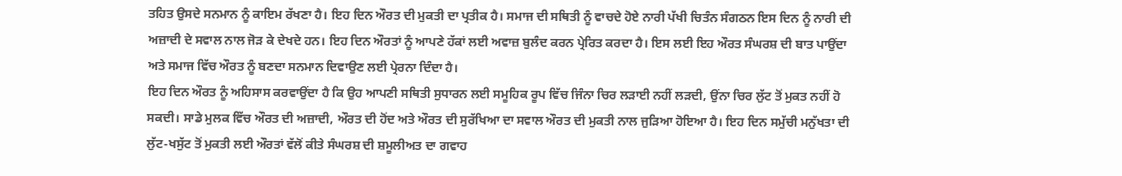ਤਹਿਤ ਉਸਦੇ ਸਨਮਾਨ ਨੂੰ ਕਾਇਮ ਰੱਖਣਾ ਹੈ। ਇਹ ਦਿਨ ਔਰਤ ਦੀ ਮੁਕਤੀ ਦਾ ਪ੍ਰਤੀਕ ਹੈ। ਸਮਾਜ ਦੀ ਸਥਿਤੀ ਨੂੰ ਵਾਚਦੇ ਹੋਏ ਨਾਰੀ ਪੱਖੀ ਚਿਤੰਨ ਸੰਗਠਨ ਇਸ ਦਿਨ ਨੂੰ ਨਾਰੀ ਦੀ ਅਜ਼ਾਦੀ ਦੇ ਸਵਾਲ ਨਾਲ ਜੋੜ ਕੇ ਦੇਖਦੇ ਹਨ। ਇਹ ਦਿਨ ਔਰਤਾਂ ਨੂੰ ਆਪਣੇ ਹੱਕਾਂ ਲਈ ਅਵਾਜ਼ ਬੁਲੰਦ ਕਰਨ ਪ੍ਰੇਰਿਤ ਕਰਦਾ ਹੈ। ਇਸ ਲਈ ਇਹ ਔਰਤ ਸੰਘਰਸ਼ ਦੀ ਬਾਤ ਪਾਉਂਦਾ ਅਤੇ ਸਮਾਜ ਵਿੱਚ ਔਰਤ ਨੂੰ ਬਣਦਾ ਸਨਮਾਨ ਦਿਵਾਉਣ ਲਈ ਪ੍ਰੇਰਨਾ ਦਿੰਦਾ ਹੈ।
ਇਹ ਦਿਨ ਔਰਤ ਨੂੰ ਅਹਿਸਾਸ ਕਰਵਾਉਂਦਾ ਹੈ ਕਿ ਉਹ ਆਪਣੀ ਸਥਿਤੀ ਸੁਧਾਰਨ ਲਈ ਸਮੂਹਿਕ ਰੂਪ ਵਿੱਚ ਜਿੰਨਾ ਚਿਰ ਲੜਾਈ ਨਹੀਂ ਲੜਦੀ, ਉਂਨਾ ਚਿਰ ਲੁੱਟ ਤੋਂ ਮੁਕਤ ਨਹੀਂ ਹੋ ਸਕਦੀ। ਸਾਡੇ ਮੁਲਕ ਵਿੱਚ ਔਰਤ ਦੀ ਅਜ਼ਾਦੀ, ਔਰਤ ਦੀ ਹੋਂਦ ਅਤੇ ਔਰਤ ਦੀ ਸੁਰੱਖਿਆ ਦਾ ਸਵਾਲ ਔਰਤ ਦੀ ਮੁਕਤੀ ਨਾਲ ਜੁੜਿਆ ਹੋਇਆ ਹੈ। ਇਹ ਦਿਨ ਸਮੁੱਚੀ ਮਨੁੱਖਤਾ ਦੀ ਲੁੱਟ-ਖਸੁੱਟ ਤੋਂ ਮੁਕਤੀ ਲਈ ਔਰਤਾਂ ਵੱਲੋਂ ਕੀਤੇ ਸੰਘਰਸ਼ ਦੀ ਸ਼ਮੂਲੀਅਤ ਦਾ ਗਵਾਹ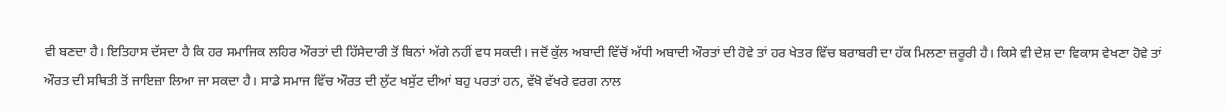ਵੀ ਬਣਦਾ ਹੈ। ਇਤਿਹਾਸ ਦੱਸਦਾ ਹੈ ਕਿ ਹਰ ਸਮਾਜਿਕ ਲਹਿਰ ਔਰਤਾਂ ਦੀ ਹਿੱਸੇਦਾਰੀ ਤੋਂ ਬਿਨਾਂ ਅੱਗੇ ਨਹੀਂ ਵਧ ਸਕਦੀ। ਜਦੋਂ ਕੁੱਲ ਅਬਾਦੀ ਵਿੱਚੋਂ ਅੱਧੀ ਅਬਾਦੀ ਔਰਤਾਂ ਦੀ ਹੋਵੇ ਤਾਂ ਹਰ ਖੇਤਰ ਵਿੱਚ ਬਰਾਬਰੀ ਦਾ ਹੱਕ ਮਿਲਣਾ ਜ਼ਰੂਰੀ ਹੈ। ਕਿਸੇ ਵੀ ਦੇਸ਼ ਦਾ ਵਿਕਾਸ ਵੇਖਣਾ ਹੋਵੇ ਤਾਂ ਔਰਤ ਦੀ ਸਥਿਤੀ ਤੋਂ ਜਾਇਜ਼ਾ ਲਿਆ ਜਾ ਸਕਦਾ ਹੈ। ਸਾਡੇ ਸਮਾਜ ਵਿੱਚ ਔਰਤ ਦੀ ਲੁੱਟ ਖਸੁੱਟ ਦੀਆਂ ਬਹੁ ਪਰਤਾਂ ਹਨ, ਵੱਖੋ ਵੱਖਰੇ ਵਰਗ ਨਾਲ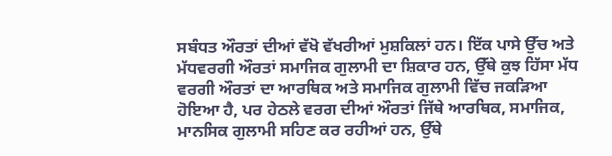ਸਬੰਧਤ ਔਰਤਾਂ ਦੀਆਂ ਵੱਖੋ ਵੱਖਰੀਆਂ ਮੁਸ਼ਕਿਲਾਂ ਹਨ। ਇੱਕ ਪਾਸੇ ਉੱਚ ਅਤੇ ਮੱਧਵਰਗੀ ਔਰਤਾਂ ਸਮਾਜਿਕ ਗੁਲਾਮੀ ਦਾ ਸ਼ਿਕਾਰ ਹਨ, ਉੱਥੇ ਕੁਝ ਹਿੱਸਾ ਮੱਧ ਵਰਗੀ ਔਰਤਾਂ ਦਾ ਆਰਥਿਕ ਅਤੇ ਸਮਾਜਿਕ ਗੁਲਾਮੀ ਵਿੱਚ ਜਕੜਿਆ ਹੋਇਆ ਹੈ, ਪਰ ਹੇਠਲੇ ਵਰਗ ਦੀਆਂ ਔਰਤਾਂ ਜਿੱਥੇ ਆਰਥਿਕ, ਸਮਾਜਿਕ, ਮਾਨਸਿਕ ਗੁਲਾਮੀ ਸਹਿਣ ਕਰ ਰਹੀਆਂ ਹਨ, ਉੱਥੇ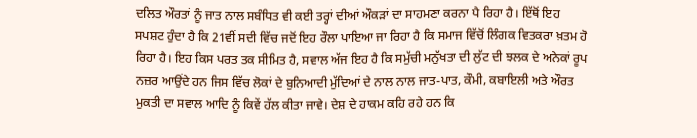ਦਲਿਤ ਔਰਤਾਂ ਨੂੰ ਜਾਤ ਨਾਲ ਸਬੰਧਿਤ ਵੀ ਕਈ ਤਰ੍ਹਾਂ ਦੀਆਂ ਔਕੜਾਂ ਦਾ ਸਾਹਮਣਾ ਕਰਨਾ ਪੈ ਰਿਹਾ ਹੈ। ਇੱਥੋਂ ਇਹ ਸਪਸ਼ਟ ਹੁੰਦਾ ਹੈ ਕਿ 21ਵੀਂ ਸਦੀ ਵਿੱਚ ਜਦੋਂ ਇਹ ਰੌਲਾ ਪਾਇਆ ਜਾ ਰਿਹਾ ਹੈ ਕਿ ਸਮਾਜ ਵਿੱਚੋਂ ਲਿੰਗਕ ਵਿਤਕਰਾ ਖ਼ਤਮ ਹੋ ਰਿਹਾ ਹੈ। ਇਹ ਕਿਸ ਪਰਤ ਤਕ ਸੀਮਿਤ ਹੈ, ਸਵਾਲ ਅੱਜ ਇਹ ਹੈ ਕਿ ਸਮੁੱਚੀ ਮਨੁੱਖਤਾ ਦੀ ਲੁੱਟ ਦੀ ਝਲਕ ਦੇ ਅਨੇਕਾਂ ਰੂਪ ਨਜ਼ਰ ਆਉਂਦੇ ਹਨ ਜਿਸ ਵਿੱਚ ਲੋਕਾਂ ਦੇ ਬੁਨਿਆਦੀ ਮੁੱਦਿਆਂ ਦੇ ਨਾਲ ਨਾਲ ਜਾਤ-ਪਾਤ, ਕੌਮੀ, ਕਬਾਇਲੀ ਅਤੇ ਔਰਤ ਮੁਕਤੀ ਦਾ ਸਵਾਲ ਆਦਿ ਨੂੰ ਕਿਵੇਂ ਹੱਲ ਕੀਤਾ ਜਾਵੇ। ਦੇਸ਼ ਦੇ ਹਾਕਮ ਕਹਿ ਰਹੇ ਹਨ ਕਿ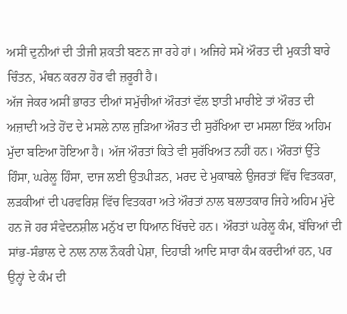ਅਸੀਂ ਦੁਨੀਆਂ ਦੀ ਤੀਜੀ ਸ਼ਕਤੀ ਬਣਨ ਜਾ ਰਹੇ ਹਾਂ। ਅਜਿਹੇ ਸਮੇਂ ਔਰਤ ਦੀ ਮੁਕਤੀ ਬਾਰੇ ਚਿੰਤਨ, ਮੰਥਨ ਕਰਨਾ ਹੋਰ ਵੀ ਜ਼ਰੂਰੀ ਹੈ।
ਅੱਜ ਜੇਕਰ ਅਸੀਂ ਭਾਰਤ ਦੀਆਂ ਸਮੁੱਚੀਆਂ ਔਰਤਾਂ ਵੱਲ ਝਾਤੀ ਮਾਰੀਏ ਤਾਂ ਔਰਤ ਦੀ ਅਜ਼ਾਦੀ ਅਤੇ ਹੋਂਦ ਦੇ ਮਸਲੇ ਨਾਲ ਜੁੜਿਆ ਔਰਤ ਦੀ ਸੁਰੱਖਿਆ ਦਾ ਮਸਲਾ ਇੱਕ ਅਹਿਮ ਮੁੱਦਾ ਬਣਿਆ ਹੋਇਆ ਹੈ। ਅੱਜ ਔਰਤਾਂ ਕਿਤੇ ਵੀ ਸੁਰੱਖਿਅਤ ਨਹੀਂ ਹਨ। ਔਰਤਾਂ ਉੱਤੇ ਹਿੰਸਾ, ਘਰੇਲੂ ਹਿੰਸਾ, ਦਾਜ ਲਈ ਉਤਪੀੜਨ, ਮਰਦ ਦੇ ਮੁਕਾਬਲੇ ਉਜਰਤਾਂ ਵਿੱਚ ਵਿਤਕਰਾ, ਲੜਕੀਆਂ ਦੀ ਪਰਵਰਿਸ਼ ਵਿੱਚ ਵਿਤਕਰਾ ਅਤੇ ਔਰਤਾਂ ਨਾਲ ਬਲਾਤਕਾਰ ਜਿਹੇ ਅਹਿਮ ਮੁੱਦੇ ਹਨ ਜੋ ਹਰ ਸੰਵੇਦਨਸ਼ੀਲ ਮਨੁੱਖ ਦਾ ਧਿਆਨ ਖਿੱਚਦੇ ਹਨ। ਔਰਤਾਂ ਘਰੇਲੂ ਕੰਮ, ਬੱਚਿਆਂ ਦੀ ਸਾਂਭ-ਸੰਭਾਲ ਦੇ ਨਾਲ ਨਾਲ ਨੌਕਰੀ ਪੇਸ਼ਾ, ਦਿਹਾੜੀ ਆਦਿ ਸਾਰਾ ਕੰਮ ਕਰਦੀਆਂ ਹਨ, ਪਰ ਉਨ੍ਹਾਂ ਦੇ ਕੰਮ ਦੀ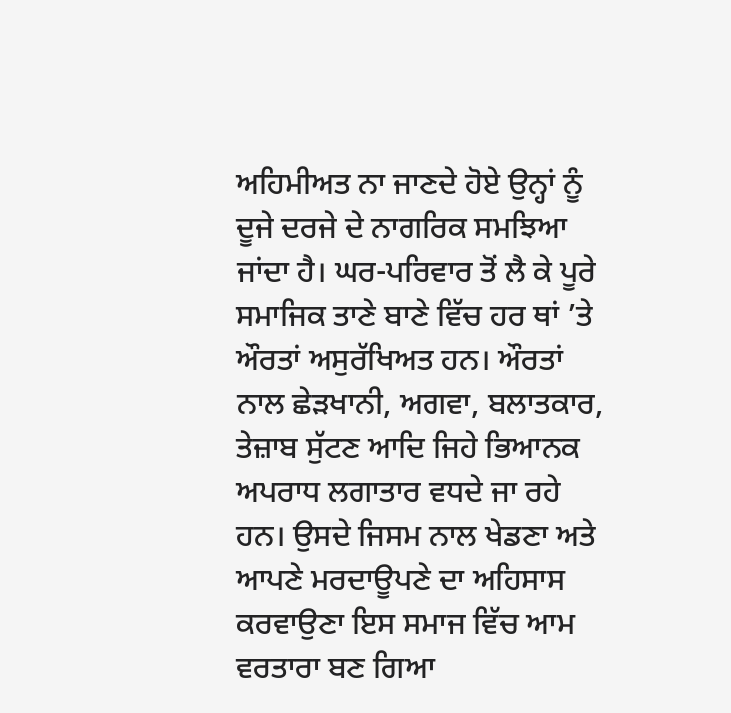ਅਹਿਮੀਅਤ ਨਾ ਜਾਣਦੇ ਹੋਏ ਉਨ੍ਹਾਂ ਨੂੰ ਦੂਜੇ ਦਰਜੇ ਦੇ ਨਾਗਰਿਕ ਸਮਝਿਆ ਜਾਂਦਾ ਹੈ। ਘਰ-ਪਰਿਵਾਰ ਤੋਂ ਲੈ ਕੇ ਪੂਰੇ ਸਮਾਜਿਕ ਤਾਣੇ ਬਾਣੇ ਵਿੱਚ ਹਰ ਥਾਂ ’ਤੇ ਔਰਤਾਂ ਅਸੁਰੱਖਿਅਤ ਹਨ। ਔਰਤਾਂ ਨਾਲ ਛੇੜਖਾਨੀ, ਅਗਵਾ, ਬਲਾਤਕਾਰ, ਤੇਜ਼ਾਬ ਸੁੱਟਣ ਆਦਿ ਜਿਹੇ ਭਿਆਨਕ ਅਪਰਾਧ ਲਗਾਤਾਰ ਵਧਦੇ ਜਾ ਰਹੇ ਹਨ। ਉਸਦੇ ਜਿਸਮ ਨਾਲ ਖੇਡਣਾ ਅਤੇ ਆਪਣੇ ਮਰਦਾਊਪਣੇ ਦਾ ਅਹਿਸਾਸ ਕਰਵਾਉਣਾ ਇਸ ਸਮਾਜ ਵਿੱਚ ਆਮ ਵਰਤਾਰਾ ਬਣ ਗਿਆ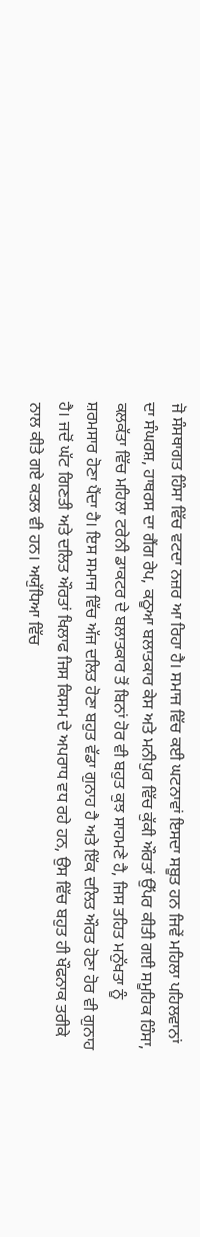ਜੋ ਸੰਸਥਾਗਤ ਹਿੰਸਾ ਵਿੱਚ ਵਟਦਾ ਨਜ਼ਰ ਆ ਰਿਹਾ ਹੈ। ਸਮਾਜ ਵਿੱਚ ਕਈ ਘਟਨਾਵਾਂ ਇਸਦਾ ਸਬੂਤ ਹਨ ਜਿਵੇਂ ਮਹਿਲਾ ਪਹਿਲਵਾਨਾਂ ਦਾ ਸੰਘਰਸ਼, ਹਾਥਰਸ ਦਾ ਗੈਂਗ ਰੇਪ, ਕਠੂਆ ਬਲਾਤਕਾਰ ਕੇਸ ਅਤੇ ਮਨੀਪੁਰ ਵਿੱਚ ਕੁੱਕੀ ਔਰਤਾਂ ਉੱਪਰ ਕੀਤੀ ਗਈ ਸਮੂਹਿਕ ਹਿੰਸਾ, ਕਲਕੱਤਾ ਵਿੱਚ ਮਹਿਲਾ ਟਰੇਨੀ ਡਾਕਟਰ ਦੇ ਬਲਾਤਕਾਰ ਤੋਂ ਬਿਨਾਂ ਹੋਰ ਵੀ ਬਹੁਤ ਕੁਝ ਸਾਹਮਣੇ ਹੈ, ਜਿਸ ਤਹਿਤ ਮਨੁੱਖਤਾ ਨੂੰ ਸ਼ਰਮਸਾਰ ਹੋਣਾ ਪੈਂਦਾ ਹੈ। ਇਸ ਸਮਾਜ ਵਿੱਚ ਅੱਜ ਦਲਿਤ ਹੋਣਾ ਬਹੁਤ ਵੱਡਾ ਗੁਨਾਹ ਹੈ ਅਤੇ ਇੱਕ ਦਲਿਤ ਔਰਤ ਹੋਣਾ ਹੋਰ ਵੀ ਗੁਨਾਹ ਹੈ। ਜਦੋਂ ਘੱਟ ਗਿਣਤੀ ਅਤੇ ਦਲਿਤ ਔਰਤਾਂ ਖਿਲਾਫ ਜਿਸ ਕਿਸਮ ਦੇ ਅਪਰਾਧ ਵਧ ਰਹੇ ਹਨ, ਉਸ ਵਿੱਚ ਬਹੁਤ ਹੀ ਖੌਫਨਾਕ ਤਰੀਕੇ ਨਾਲ ਕੀਤੇ ਗਏ ਕਤਲ ਵੀ ਹਨ। ਅਯੁੱਧਿਆ ਵਿੱਚ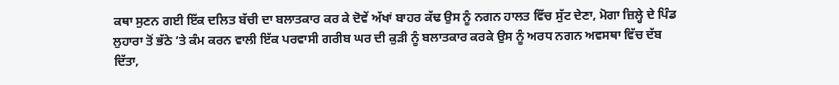ਕਥਾ ਸੁਣਨ ਗਈ ਇੱਕ ਦਲਿਤ ਬੱਚੀ ਦਾ ਬਲਾਤਕਾਰ ਕਰ ਕੇ ਦੋਵੇਂ ਅੱਖਾਂ ਬਾਹਰ ਕੱਢ ਉਸ ਨੂੰ ਨਗਨ ਹਾਲਤ ਵਿੱਚ ਸੁੱਟ ਦੇਣਾ, ਮੋਗਾ ਜ਼ਿਲ੍ਹੇ ਦੇ ਪਿੰਡ ਲੁਹਾਰਾ ਤੋਂ ਭੱਠੇ ’ਤੇ ਕੰਮ ਕਰਨ ਵਾਲੀ ਇੱਕ ਪਰਵਾਸੀ ਗਰੀਬ ਘਰ ਦੀ ਕੁੜੀ ਨੂੰ ਬਲਾਤਕਾਰ ਕਰਕੇ ਉਸ ਨੂੰ ਅਰਧ ਨਗਨ ਅਵਸਥਾ ਵਿੱਚ ਦੱਬ ਦਿੱਤਾ,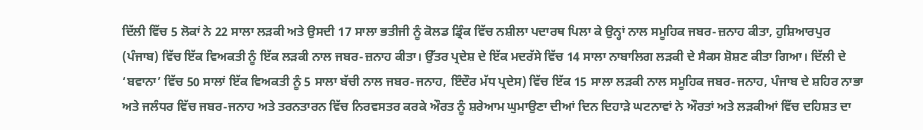ਦਿੱਲੀ ਵਿੱਚ 5 ਲੋਕਾਂ ਨੇ 22 ਸਾਲਾ ਲੜਕੀ ਅਤੇ ਉਸਦੀ 17 ਸਾਲਾ ਭਤੀਜੀ ਨੂੰ ਕੋਲਡ ਡ੍ਰਿੰਕ ਵਿੱਚ ਨਸ਼ੀਲਾ ਪਦਾਰਥ ਪਿਲਾ ਕੇ ਉਨ੍ਹਾਂ ਨਾਲ ਸਮੂਹਿਕ ਜਬਰ-ਜ਼ਨਾਹ ਕੀਤਾ, ਹੁਸ਼ਿਆਰਪੁਰ (ਪੰਜਾਬ) ਵਿੱਚ ਇੱਕ ਵਿਅਕਤੀ ਨੂੰ ਇੱਕ ਲੜਕੀ ਨਾਲ ਜਬਰ-ਜ਼ਨਾਹ ਕੀਤਾ। ਉੱਤਰ ਪ੍ਰਦੇਸ਼ ਦੇ ਇੱਕ ਮਦਰੱਸੇ ਵਿੱਚ 14 ਸਾਲਾ ਨਾਬਾਲਿਗ ਲੜਕੀ ਦੇ ਸੈਕਸ ਸ਼ੋਸ਼ਣ ਕੀਤਾ ਗਿਆ। ਦਿੱਲੀ ਦੇ ‘ਬਵਾਨਾ’ ਵਿੱਚ 50 ਸਾਲਾਂ ਇੱਕ ਵਿਅਕਤੀ ਨੂੰ 5 ਸਾਲਾ ਬੱਚੀ ਨਾਲ ਜਬਰ-ਜਨਾਹ, ਇੰਦੌਰ ਮੱਧ ਪ੍ਰਦੇਸ) ਵਿੱਚ ਇੱਕ 15 ਸਾਲਾ ਲੜਕੀ ਨਾਲ ਸਮੂਹਿਕ ਜਬਰ-ਜਨਾਹ, ਪੰਜਾਬ ਦੇ ਸ਼ਹਿਰ ਨਾਭਾ ਅਤੇ ਜਲੰਧਰ ਵਿੱਚ ਜਬਰ-ਜਨਾਹ ਅਤੇ ਤਰਨਤਾਰਨ ਵਿੱਚ ਨਿਰਵਸਤਰ ਕਰਕੇ ਔਰਤ ਨੂੰ ਸ਼ਰੇਆਮ ਘੁਮਾਉਣਾ ਦੀਆਂ ਦਿਨ ਦਿਹਾੜੇ ਘਟਨਾਵਾਂ ਨੇ ਔਰਤਾਂ ਅਤੇ ਲੜਕੀਆਂ ਵਿੱਚ ਦਹਿਸ਼ਤ ਦਾ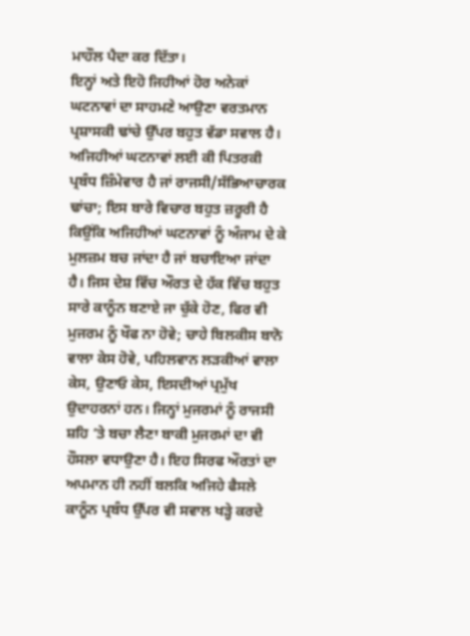ਮਾਹੌਲ ਪੈਦਾ ਕਰ ਦਿੱਤਾ।
ਇਨ੍ਹਾਂ ਅਤੇ ਇਹੋ ਜਿਹੀਆਂ ਹੋਰ ਅਨੇਕਾਂ ਘਟਨਾਵਾਂ ਦਾ ਸਾਹਮਣੇ ਆਉਣਾ ਵਰਤਮਾਨ ਪ੍ਰਸ਼ਾਸਕੀ ਢਾਂਚੇ ਉੱਪਰ ਬਹੁਤ ਵੱਡਾ ਸਵਾਲ ਹੈ। ਅਜਿਹੀਆਂ ਘਟਨਾਵਾਂ ਲਈ ਕੀ ਪਿਤਰਕੀ ਪ੍ਰਬੰਧ ਜ਼ਿੰਮੇਵਾਰ ਹੈ ਜਾਂ ਰਾਜਸੀ/ਸੱਭਿਆਚਾਰਕ ਢਾਂਚਾ; ਇਸ ਬਾਰੇ ਵਿਚਾਰ ਬਹੁਤ ਜ਼ਰੂਰੀ ਹੈ ਕਿਉਂਕਿ ਅਜਿਹੀਆਂ ਘਟਨਾਵਾਂ ਨੂੰ ਅੰਜਾਮ ਦੇ ਕੇ ਮੁਲਜ਼ਮ ਬਚ ਜਾਂਦਾ ਹੈ ਜਾਂ ਬਚਾਇਆ ਜਾਂਦਾ ਹੈ। ਜਿਸ ਦੇਸ਼ ਵਿੱਚ ਔਰਤ ਦੇ ਹੱਕ ਵਿੱਚ ਬਹੁਤ ਸਾਰੇ ਕਾਨੂੰਨ ਬਣਾਏ ਜਾ ਚੁੱਕੇ ਹੋਣ, ਫਿਰ ਵੀ ਮੁਜਰਮ ਨੂੰ ਖੌਫ ਨਾ ਹੋਵੇ; ਚਾਹੇ ਬਿਲਕੀਸ ਬਾਨੋ ਵਾਲਾ ਕੇਸ ਹੋਵੇ, ਪਹਿਲਵਾਨ ਲੜਕੀਆਂ ਵਾਲਾ ਕੇਸ, ਉਣਾਓ ਕੇਸ, ਇਸਦੀਆਂ ਪ੍ਰਮੁੱਖ ਉਦਾਹਰਨਾਂ ਹਨ। ਜਿਨ੍ਹਾਂ ਮੁਜਰਮਾਂ ਨੂੰ ਰਾਜਸੀ ਸ਼ਹਿ ’ਤੇ ਬਚਾ ਲੈਣਾ ਬਾਕੀ ਮੁਜਰਮਾਂ ਦਾ ਵੀ ਹੌਸਲਾ ਵਧਾਉਣਾ ਹੈ। ਇਹ ਸਿਰਫ ਔਰਤਾਂ ਦਾ ਅਪਮਾਨ ਹੀ ਨਹੀਂ ਬਲਕਿ ਅਜਿਹੇ ਫੈਸਲੇ ਕਾਨੂੰਨ ਪ੍ਰਬੰਧ ਉੱਪਰ ਵੀ ਸਵਾਲ ਖੜ੍ਹੇ ਕਰਦੇ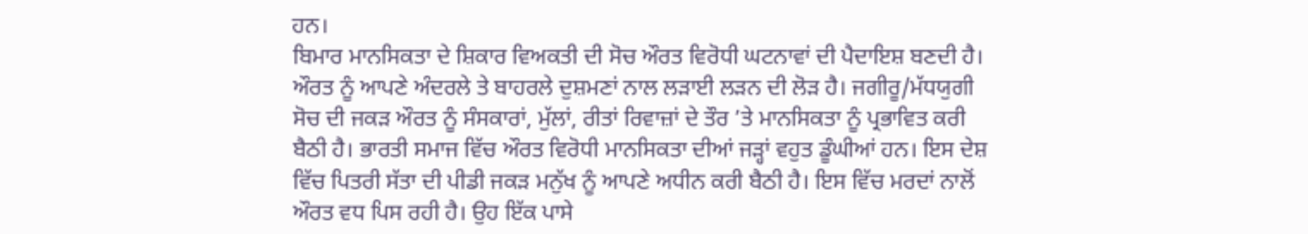ਹਨ।
ਬਿਮਾਰ ਮਾਨਸਿਕਤਾ ਦੇ ਸ਼ਿਕਾਰ ਵਿਅਕਤੀ ਦੀ ਸੋਚ ਔਰਤ ਵਿਰੋਧੀ ਘਟਨਾਵਾਂ ਦੀ ਪੈਦਾਇਸ਼ ਬਣਦੀ ਹੈ। ਔਰਤ ਨੂੰ ਆਪਣੇ ਅੰਦਰਲੇ ਤੇ ਬਾਹਰਲੇ ਦੁਸ਼ਮਣਾਂ ਨਾਲ ਲੜਾਈ ਲੜਨ ਦੀ ਲੋੜ ਹੈ। ਜਗੀਰੂ/ਮੱਧਯੁਗੀ ਸੋਚ ਦੀ ਜਕੜ ਔਰਤ ਨੂੰ ਸੰਸਕਾਰਾਂ, ਮੁੱਲਾਂ, ਰੀਤਾਂ ਰਿਵਾਜ਼ਾਂ ਦੇ ਤੌਰ ’ਤੇ ਮਾਨਸਿਕਤਾ ਨੂੰ ਪ੍ਰਭਾਵਿਤ ਕਰੀ ਬੈਠੀ ਹੈ। ਭਾਰਤੀ ਸਮਾਜ ਵਿੱਚ ਔਰਤ ਵਿਰੋਧੀ ਮਾਨਸਿਕਤਾ ਦੀਆਂ ਜੜ੍ਹਾਂ ਵਹੁਤ ਡੂੰਘੀਆਂ ਹਨ। ਇਸ ਦੇਸ਼ ਵਿੱਚ ਪਿਤਰੀ ਸੱਤਾ ਦੀ ਪੀਡੀ ਜਕੜ ਮਨੁੱਖ ਨੂੰ ਆਪਣੇ ਅਧੀਨ ਕਰੀ ਬੈਠੀ ਹੈ। ਇਸ ਵਿੱਚ ਮਰਦਾਂ ਨਾਲੋਂ ਔਰਤ ਵਧ ਪਿਸ ਰਹੀ ਹੈ। ਉਹ ਇੱਕ ਪਾਸੇ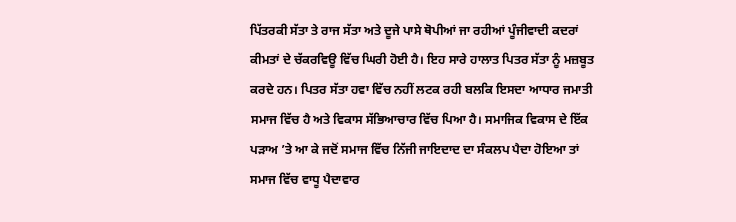ਪਿੱਤਰਕੀ ਸੱਤਾ ਤੇ ਰਾਜ ਸੱਤਾ ਅਤੇ ਦੂਜੇ ਪਾਸੇ ਥੋਪੀਆਂ ਜਾ ਰਹੀਆਂ ਪੂੰਜੀਵਾਦੀ ਕਦਰਾਂ ਕੀਮਤਾਂ ਦੇ ਚੱਕਰਵਿਊ ਵਿੱਚ ਘਿਰੀ ਹੋਈ ਹੈ। ਇਹ ਸਾਰੇ ਹਾਲਾਤ ਪਿਤਰ ਸੱਤਾ ਨੂੰ ਮਜ਼ਬੂਤ ਕਰਦੇ ਹਨ। ਪਿਤਰ ਸੱਤਾ ਹਵਾ ਵਿੱਚ ਨਹੀਂ ਲਟਕ ਰਹੀ ਬਲਕਿ ਇਸਦਾ ਆਧਾਰ ਜਮਾਤੀ ਸਮਾਜ ਵਿੱਚ ਹੈ ਅਤੇ ਵਿਕਾਸ ਸੱਭਿਆਚਾਰ ਵਿੱਚ ਪਿਆ ਹੈ। ਸਮਾਜਿਕ ਵਿਕਾਸ ਦੇ ਇੱਕ ਪੜਾਅ ’ਤੇ ਆ ਕੇ ਜਦੋਂ ਸਮਾਜ ਵਿੱਚ ਨਿੱਜੀ ਜਾਇਦਾਦ ਦਾ ਸੰਕਲਪ ਪੈਦਾ ਹੋਇਆ ਤਾਂ ਸਮਾਜ ਵਿੱਚ ਵਾਧੂ ਪੈਦਾਵਾਰ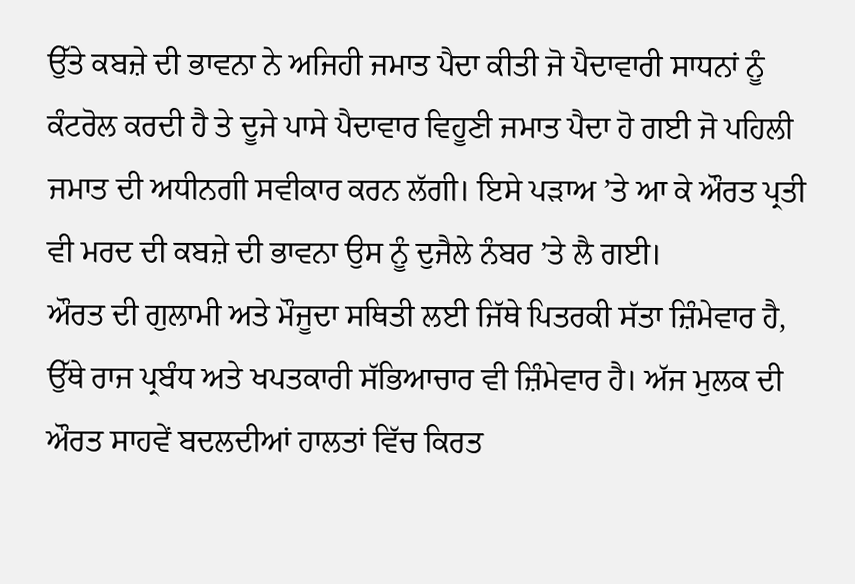ਉੱਤੇ ਕਬਜ਼ੇ ਦੀ ਭਾਵਨਾ ਨੇ ਅਜਿਹੀ ਜਮਾਤ ਪੈਦਾ ਕੀਤੀ ਜੋ ਪੈਦਾਵਾਰੀ ਸਾਧਨਾਂ ਨੂੰ ਕੰਟਰੋਲ ਕਰਦੀ ਹੈ ਤੇ ਦੂਜੇ ਪਾਸੇ ਪੈਦਾਵਾਰ ਵਿਹੂਣੀ ਜਮਾਤ ਪੈਦਾ ਹੋ ਗਈ ਜੋ ਪਹਿਲੀ ਜਮਾਤ ਦੀ ਅਧੀਨਗੀ ਸਵੀਕਾਰ ਕਰਨ ਲੱਗੀ। ਇਸੇ ਪੜਾਅ ’ਤੇ ਆ ਕੇ ਔਰਤ ਪ੍ਰਤੀ ਵੀ ਮਰਦ ਦੀ ਕਬਜ਼ੇ ਦੀ ਭਾਵਨਾ ਉਸ ਨੂੰ ਦੁਜੈਲੇ ਨੰਬਰ ’ਤੇ ਲੈ ਗਈ।
ਔਰਤ ਦੀ ਗੁਲਾਮੀ ਅਤੇ ਮੌਜੂਦਾ ਸਥਿਤੀ ਲਈ ਜਿੱਥੇ ਪਿਤਰਕੀ ਸੱਤਾ ਜ਼ਿੰਮੇਵਾਰ ਹੈ, ਉੱਥੇ ਰਾਜ ਪ੍ਰਬੰਧ ਅਤੇ ਖਪਤਕਾਰੀ ਸੱਭਿਆਚਾਰ ਵੀ ਜ਼ਿੰਮੇਵਾਰ ਹੈ। ਅੱਜ ਮੁਲਕ ਦੀ ਔਰਤ ਸਾਹਵੇਂ ਬਦਲਦੀਆਂ ਹਾਲਤਾਂ ਵਿੱਚ ਕਿਰਤ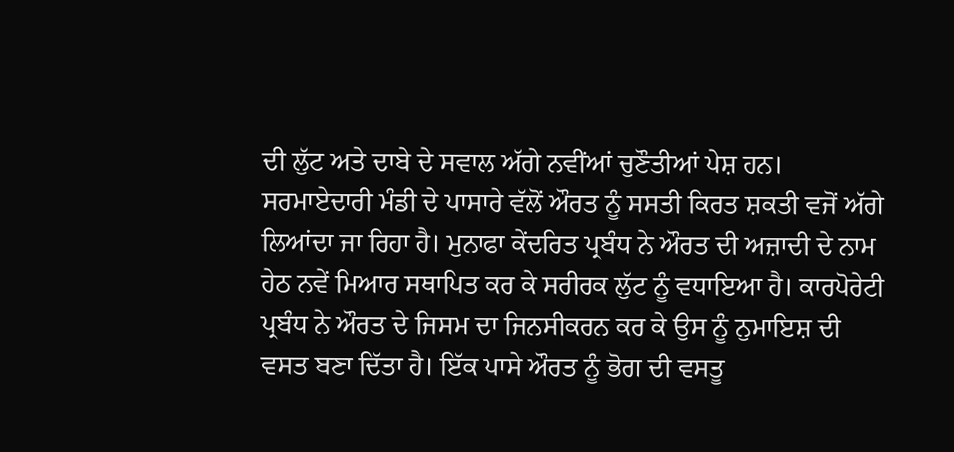ਦੀ ਲੁੱਟ ਅਤੇ ਦਾਬੇ ਦੇ ਸਵਾਲ ਅੱਗੇ ਨਵੀਂਆਂ ਚੁਣੌਤੀਆਂ ਪੇਸ਼ ਹਨ। ਸਰਮਾਏਦਾਰੀ ਮੰਡੀ ਦੇ ਪਾਸਾਰੇ ਵੱਲੋਂ ਔਰਤ ਨੂੰ ਸਸਤੀ ਕਿਰਤ ਸ਼ਕਤੀ ਵਜੋਂ ਅੱਗੇ ਲਿਆਂਦਾ ਜਾ ਰਿਹਾ ਹੈ। ਮੁਨਾਫਾ ਕੇਂਦਰਿਤ ਪ੍ਰਬੰਧ ਨੇ ਔਰਤ ਦੀ ਅਜ਼ਾਦੀ ਦੇ ਨਾਮ ਹੇਠ ਨਵੇਂ ਮਿਆਰ ਸਥਾਪਿਤ ਕਰ ਕੇ ਸਰੀਰਕ ਲੁੱਟ ਨੂੰ ਵਧਾਇਆ ਹੈ। ਕਾਰਪੋਰੇਟੀ ਪ੍ਰਬੰਧ ਨੇ ਔਰਤ ਦੇ ਜਿਸਮ ਦਾ ਜਿਨਸੀਕਰਨ ਕਰ ਕੇ ਉਸ ਨੂੰ ਨੁਮਾਇਸ਼ ਦੀ ਵਸਤ ਬਣਾ ਦਿੱਤਾ ਹੈ। ਇੱਕ ਪਾਸੇ ਔਰਤ ਨੂੰ ਭੋਗ ਦੀ ਵਸਤੂ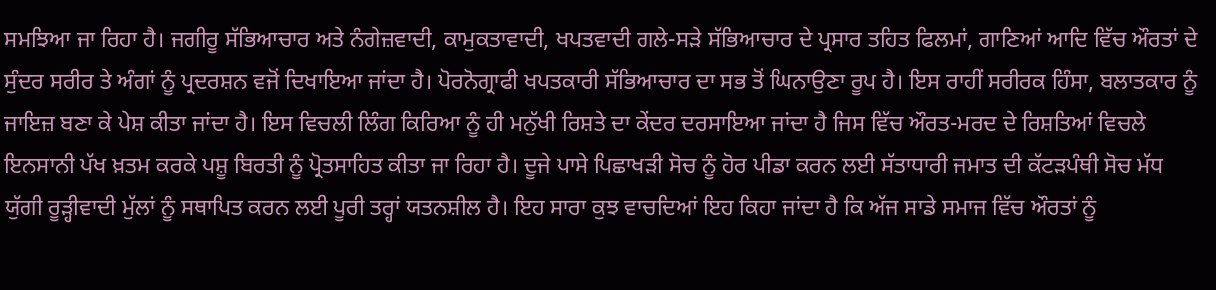ਸਮਝਿਆ ਜਾ ਰਿਹਾ ਹੈ। ਜਗੀਰੂ ਸੱਭਿਆਚਾਰ ਅਤੇ ਨੰਗੇਜ਼ਵਾਦੀ, ਕਾਮੁਕਤਾਵਾਦੀ, ਖਪਤਵਾਦੀ ਗਲੇ-ਸੜੇ ਸੱਭਿਆਚਾਰ ਦੇ ਪ੍ਰਸਾਰ ਤਹਿਤ ਫਿਲਮਾਂ, ਗਾਣਿਆਂ ਆਦਿ ਵਿੱਚ ਔਰਤਾਂ ਦੇ ਸੁੰਦਰ ਸਰੀਰ ਤੇ ਅੰਗਾਂ ਨੂੰ ਪ੍ਰਦਰਸ਼ਨ ਵਜੋਂ ਦਿਖਾਇਆ ਜਾਂਦਾ ਹੈ। ਪੋਰਨੋਗ੍ਰਾਫੀ ਖਪਤਕਾਰੀ ਸੱਭਿਆਚਾਰ ਦਾ ਸਭ ਤੋਂ ਘਿਨਾਉਣਾ ਰੂਪ ਹੈ। ਇਸ ਰਾਹੀਂ ਸਰੀਰਕ ਹਿੰਸਾ, ਬਲਾਤਕਾਰ ਨੂੰ ਜਾਇਜ਼ ਬਣਾ ਕੇ ਪੇਸ਼ ਕੀਤਾ ਜਾਂਦਾ ਹੈ। ਇਸ ਵਿਚਲੀ ਲਿੰਗ ਕਿਰਿਆ ਨੂੰ ਹੀ ਮਨੁੱਖੀ ਰਿਸ਼ਤੇ ਦਾ ਕੇਂਦਰ ਦਰਸਾਇਆ ਜਾਂਦਾ ਹੈ ਜਿਸ ਵਿੱਚ ਔਰਤ-ਮਰਦ ਦੇ ਰਿਸ਼ਤਿਆਂ ਵਿਚਲੇ ਇਨਸਾਨੀ ਪੱਖ ਖ਼ਤਮ ਕਰਕੇ ਪਸ਼ੂ ਬਿਰਤੀ ਨੂੰ ਪ੍ਰੋਤਸਾਹਿਤ ਕੀਤਾ ਜਾ ਰਿਹਾ ਹੈ। ਦੂਜੇ ਪਾਸੇ ਪਿਛਾਖੜੀ ਸੋਚ ਨੂੰ ਹੋਰ ਪੀਡਾ ਕਰਨ ਲਈ ਸੱਤਾਧਾਰੀ ਜਮਾਤ ਦੀ ਕੱਟੜਪੰਥੀ ਸੋਚ ਮੱਧ ਯੁੱਗੀ ਰੂੜ੍ਹੀਵਾਦੀ ਮੁੱਲਾਂ ਨੂੰ ਸਥਾਪਿਤ ਕਰਨ ਲਈ ਪੂਰੀ ਤਰ੍ਹਾਂ ਯਤਨਸ਼ੀਲ ਹੈ। ਇਹ ਸਾਰਾ ਕੁਝ ਵਾਚਦਿਆਂ ਇਹ ਕਿਹਾ ਜਾਂਦਾ ਹੈ ਕਿ ਅੱਜ ਸਾਡੇ ਸਮਾਜ ਵਿੱਚ ਔਰਤਾਂ ਨੂੰ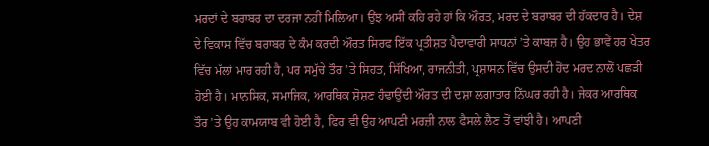ਮਰਦਾਂ ਦੇ ਬਰਾਬਰ ਦਾ ਦਰਜਾ ਨਹੀਂ ਮਿਲਿਆ। ਉਂਝ ਅਸੀਂ ਕਹਿ ਰਹੇ ਹਾਂ ਕਿ ਔਰਤ, ਮਰਦ ਦੇ ਬਰਾਬਰ ਦੀ ਹੱਕਦਾਰ ਹੈ। ਦੇਸ਼ ਦੇ ਵਿਕਾਸ ਵਿੱਚ ਬਰਾਬਰ ਦੇ ਕੰਮ ਕਰਦੀ ਔਰਤ ਸਿਰਫ ਇੱਕ ਪ੍ਰਤੀਸ਼ਤ ਪੈਦਾਵਾਰੀ ਸਾਧਨਾਂ ’ਤੇ ਕਾਬਜ਼ ਹੈ। ਉਹ ਭਾਵੇਂ ਹਰ ਖੇਤਰ ਵਿੱਚ ਮੱਲਾਂ ਮਾਰ ਰਹੀ ਹੈ, ਪਰ ਸਮੁੱਚੇ ਤੌਰ ’ਤੇ ਸਿਹਤ, ਸਿੱਖਿਆ, ਰਾਜਨੀਤੀ, ਪ੍ਰਸ਼ਾਸਨ ਵਿੱਚ ਉਸਦੀ ਹੋਂਦ ਮਰਦ ਨਾਲੋਂ ਪਛੜੀ ਹੋਈ ਹੈ। ਮਾਨਸਿਕ, ਸਮਾਜਿਕ, ਆਰਥਿਕ ਸ਼ੋਸ਼ਣ ਹੰਢਾਉਂਦੀ ਔਰਤ ਦੀ ਦਸ਼ਾ ਲਗਾਤਾਰ ਨਿੱਘਰ ਰਹੀ ਹੈ। ਜੇਕਰ ਆਰਥਿਕ ਤੌਰ ’ਤੇ ਉਹ ਕਾਮਯਾਬ ਵੀ ਹੋਈ ਹੈ, ਫਿਰ ਵੀ ਉਹ ਆਪਣੀ ਮਰਜ਼ੀ ਨਾਲ ਫੈਸਲੇ ਲੈਣ ਤੋਂ ਵਾਂਝੀ ਹੈ। ਆਪਣੀ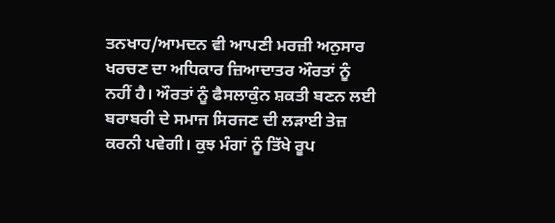ਤਨਖਾਹ/ਆਮਦਨ ਵੀ ਆਪਣੀ ਮਰਜ਼ੀ ਅਨੁਸਾਰ ਖਰਚਣ ਦਾ ਅਧਿਕਾਰ ਜ਼ਿਆਦਾਤਰ ਔਰਤਾਂ ਨੂੰ ਨਹੀਂ ਹੈ। ਔਰਤਾਂ ਨੂੰ ਫੈਸਲਾਕੁੰਨ ਸ਼ਕਤੀ ਬਣਨ ਲਈ ਬਰਾਬਰੀ ਦੇ ਸਮਾਜ ਸਿਰਜਣ ਦੀ ਲੜਾਈ ਤੇਜ਼ ਕਰਨੀ ਪਵੇਗੀ। ਕੁਝ ਮੰਗਾਂ ਨੂੰ ਤਿੱਖੇ ਰੂਪ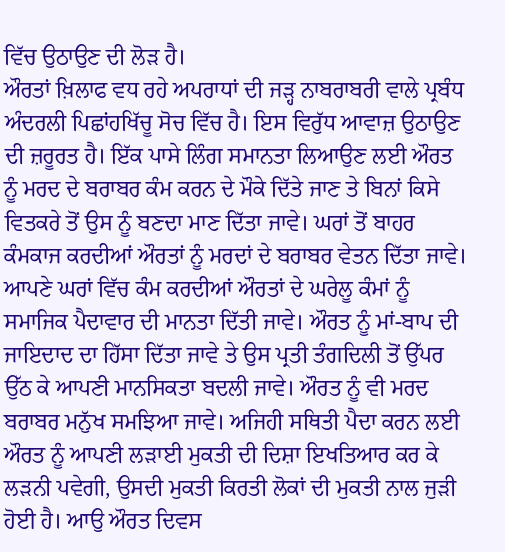ਵਿੱਚ ਉਠਾਉਣ ਦੀ ਲੋੜ ਹੈ।
ਔਰਤਾਂ ਖ਼ਿਲਾਫ ਵਧ ਰਹੇ ਅਪਰਾਧਾਂ ਦੀ ਜੜ੍ਹ ਨਾਬਰਾਬਰੀ ਵਾਲੇ ਪ੍ਰਬੰਧ ਅੰਦਰਲੀ ਪਿਛਾਂਹਖਿੱਚੂ ਸੋਚ ਵਿੱਚ ਹੈ। ਇਸ ਵਿਰੁੱਧ ਆਵਾਜ਼ ਉਠਾਉਣ ਦੀ ਜ਼ਰੂਰਤ ਹੈ। ਇੱਕ ਪਾਸੇ ਲਿੰਗ ਸਮਾਨਤਾ ਲਿਆਉਣ ਲਈ ਔਰਤ ਨੂੰ ਮਰਦ ਦੇ ਬਰਾਬਰ ਕੰਮ ਕਰਨ ਦੇ ਮੌਕੇ ਦਿੱਤੇ ਜਾਣ ਤੇ ਬਿਨਾਂ ਕਿਸੇ ਵਿਤਕਰੇ ਤੋਂ ਉਸ ਨੂੰ ਬਣਦਾ ਮਾਣ ਦਿੱਤਾ ਜਾਵੇ। ਘਰਾਂ ਤੋਂ ਬਾਹਰ ਕੰਮਕਾਜ ਕਰਦੀਆਂ ਔਰਤਾਂ ਨੂੰ ਮਰਦਾਂ ਦੇ ਬਰਾਬਰ ਵੇਤਨ ਦਿੱਤਾ ਜਾਵੇ। ਆਪਣੇ ਘਰਾਂ ਵਿੱਚ ਕੰਮ ਕਰਦੀਆਂ ਔਰਤਾਂ ਦੇ ਘਰੇਲੂ ਕੰਮਾਂ ਨੂੰ ਸਮਾਜਿਕ ਪੈਦਾਵਾਰ ਦੀ ਮਾਨਤਾ ਦਿੱਤੀ ਜਾਵੇ। ਔਰਤ ਨੂੰ ਮਾਂ-ਬਾਪ ਦੀ ਜਾਇਦਾਦ ਦਾ ਹਿੱਸਾ ਦਿੱਤਾ ਜਾਵੇ ਤੇ ਉਸ ਪ੍ਰਤੀ ਤੰਗਦਿਲੀ ਤੋਂ ਉੱਪਰ ਉੱਠ ਕੇ ਆਪਣੀ ਮਾਨਸਿਕਤਾ ਬਦਲੀ ਜਾਵੇ। ਔਰਤ ਨੂੰ ਵੀ ਮਰਦ ਬਰਾਬਰ ਮਨੁੱਖ ਸਮਝਿਆ ਜਾਵੇ। ਅਜਿਹੀ ਸਥਿਤੀ ਪੈਦਾ ਕਰਨ ਲਈ ਔਰਤ ਨੂੰ ਆਪਣੀ ਲੜਾਈ ਮੁਕਤੀ ਦੀ ਦਿਸ਼ਾ ਇਖਤਿਆਰ ਕਰ ਕੇ ਲੜਨੀ ਪਵੇਗੀ, ਉਸਦੀ ਮੁਕਤੀ ਕਿਰਤੀ ਲੋਕਾਂ ਦੀ ਮੁਕਤੀ ਨਾਲ ਜੁੜੀ ਹੋਈ ਹੈ। ਆਉ ਔਰਤ ਦਿਵਸ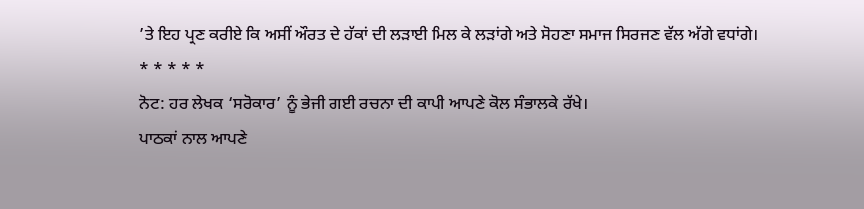’ਤੇ ਇਹ ਪ੍ਰਣ ਕਰੀਏ ਕਿ ਅਸੀਂ ਔਰਤ ਦੇ ਹੱਕਾਂ ਦੀ ਲੜਾਈ ਮਿਲ ਕੇ ਲੜਾਂਗੇ ਅਤੇ ਸੋਹਣਾ ਸਮਾਜ ਸਿਰਜਣ ਵੱਲ ਅੱਗੇ ਵਧਾਂਗੇ।
* * * * *
ਨੋਟ: ਹਰ ਲੇਖਕ ‘ਸਰੋਕਾਰ’ ਨੂੰ ਭੇਜੀ ਗਈ ਰਚਨਾ ਦੀ ਕਾਪੀ ਆਪਣੇ ਕੋਲ ਸੰਭਾਲਕੇ ਰੱਖੇ।
ਪਾਠਕਾਂ ਨਾਲ ਆਪਣੇ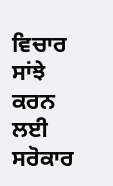ਵਿਚਾਰ ਸਾਂਝੇ ਕਰਨ ਲਈ ਸਰੋਕਾਰ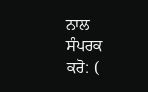ਨਾਲ ਸੰਪਰਕ ਕਰੋ: (